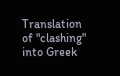Translation of "clashing" into Greek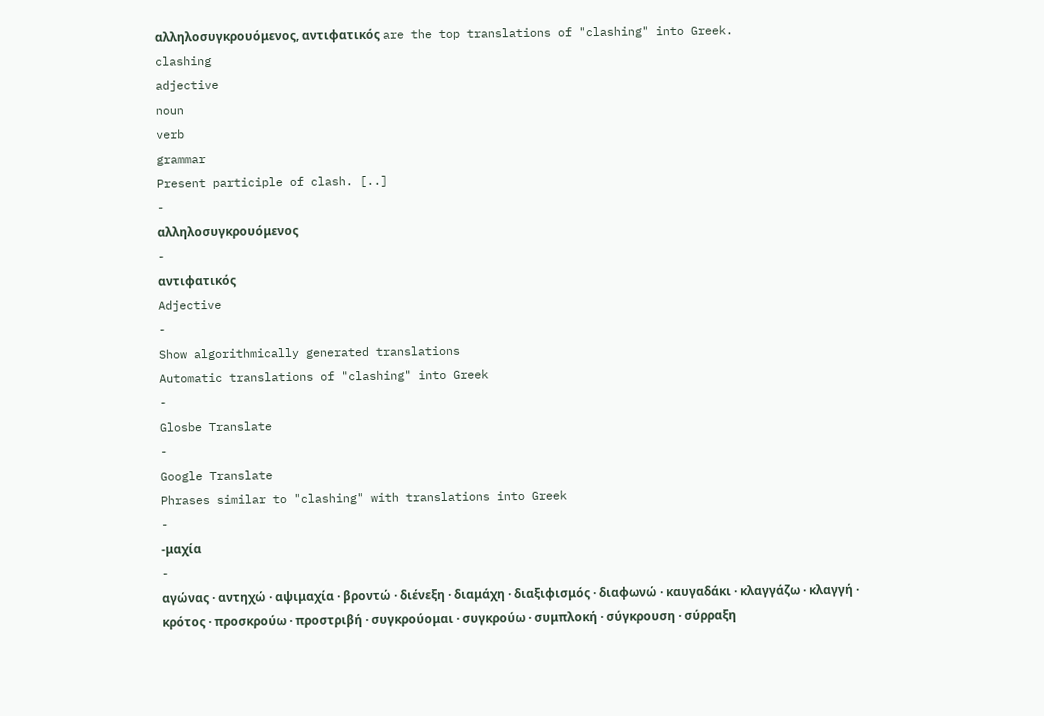αλληλοσυγκρουόμενος, αντιφατικός are the top translations of "clashing" into Greek.
clashing
adjective
noun
verb
grammar
Present participle of clash. [..]
-
αλληλοσυγκρουόμενος
-
αντιφατικός
Adjective
-
Show algorithmically generated translations
Automatic translations of "clashing" into Greek
-
Glosbe Translate
-
Google Translate
Phrases similar to "clashing" with translations into Greek
-
-μαχία
-
αγώνας · αντηχώ · αψιμαχία · βροντώ · διένεξη · διαμάχη · διαξιφισμός · διαφωνώ · καυγαδάκι · κλαγγάζω · κλαγγή · κρότος · προσκρούω · προστριβή · συγκρούομαι · συγκρούω · συμπλοκή · σύγκρουση · σύρραξη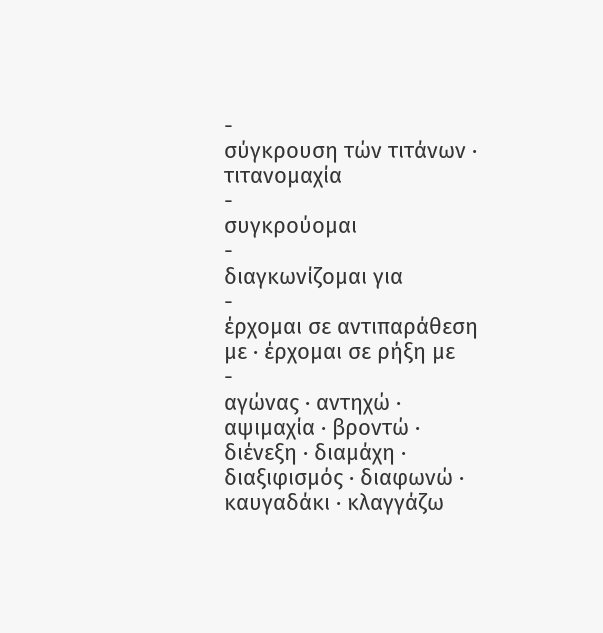-
σύγκρουση τών τιτάνων · τιτανομαχία
-
συγκρούομαι
-
διαγκωνίζομαι για
-
έρχομαι σε αντιπαράθεση με · έρχομαι σε ρήξη με
-
αγώνας · αντηχώ · αψιμαχία · βροντώ · διένεξη · διαμάχη · διαξιφισμός · διαφωνώ · καυγαδάκι · κλαγγάζω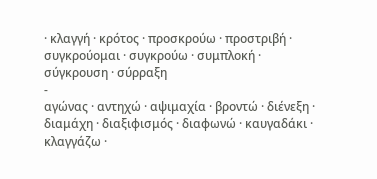· κλαγγή · κρότος · προσκρούω · προστριβή · συγκρούομαι · συγκρούω · συμπλοκή · σύγκρουση · σύρραξη
-
αγώνας · αντηχώ · αψιμαχία · βροντώ · διένεξη · διαμάχη · διαξιφισμός · διαφωνώ · καυγαδάκι · κλαγγάζω ·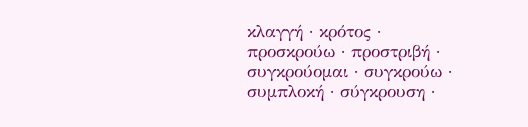κλαγγή · κρότος · προσκρούω · προστριβή · συγκρούομαι · συγκρούω · συμπλοκή · σύγκρουση ·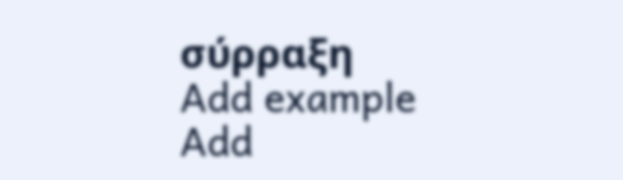σύρραξη
Add example
Add